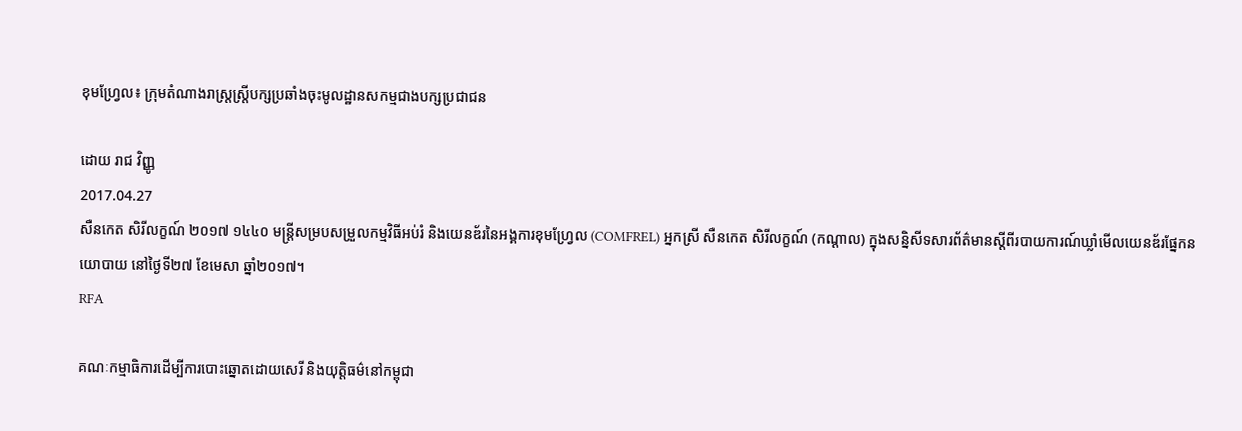ខុមហ្វ្រែល៖ ក្រុមតំណាងរាស្ត្រស្ត្រីបក្សប្រឆាំងចុះមូលដ្ឋានសកម្មជាងបក្សប្រជាជន

ដោយ រាជ វិញ្ញូ
2017.04.27
សឺនកេត សិរីលក្ខណ៍ ២០១៧ ១៤៤០ មន្ត្រីសម្របសម្រួលកម្មវិធីអប់រំ និងយេនឌ័រនៃអង្គការខុមហ្វ្រែល (COMFREL) អ្នកស្រី សឺនកេត សិរីលក្ខណ៍ (កណ្ដាល) ក្នុងសន្និសីទសារព័ត៌មានស្ដីពីរបាយការណ៍ឃ្លាំមើលយេនឌ័រផ្នែកនយោបាយ នៅថ្ងៃទី២៧ ខែមេសា ឆ្នាំ២០១៧។
RFA

គណៈកម្មាធិការដើម្បីការបោះឆ្នោតដោយសេរី និងយុត្តិធម៌នៅកម្ពុជា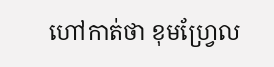ហៅកាត់ថា ខុមហ្វ្រែល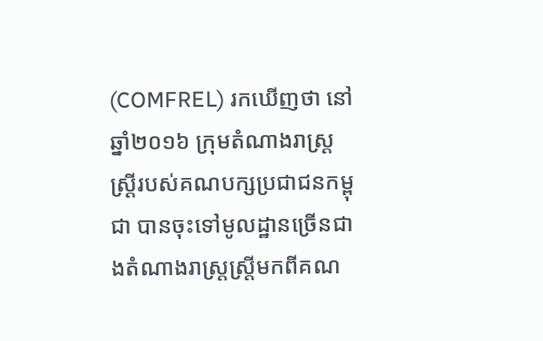(COMFREL) រកឃើញថា នៅឆ្នាំ២០១៦ ក្រុមតំណាងរាស្ត្រស្ត្រីរបស់គណបក្សប្រជាជនកម្ពុជា បានចុះទៅមូលដ្ឋានច្រើនជាងតំណាងរាស្ត្រស្ត្រីមកពីគណ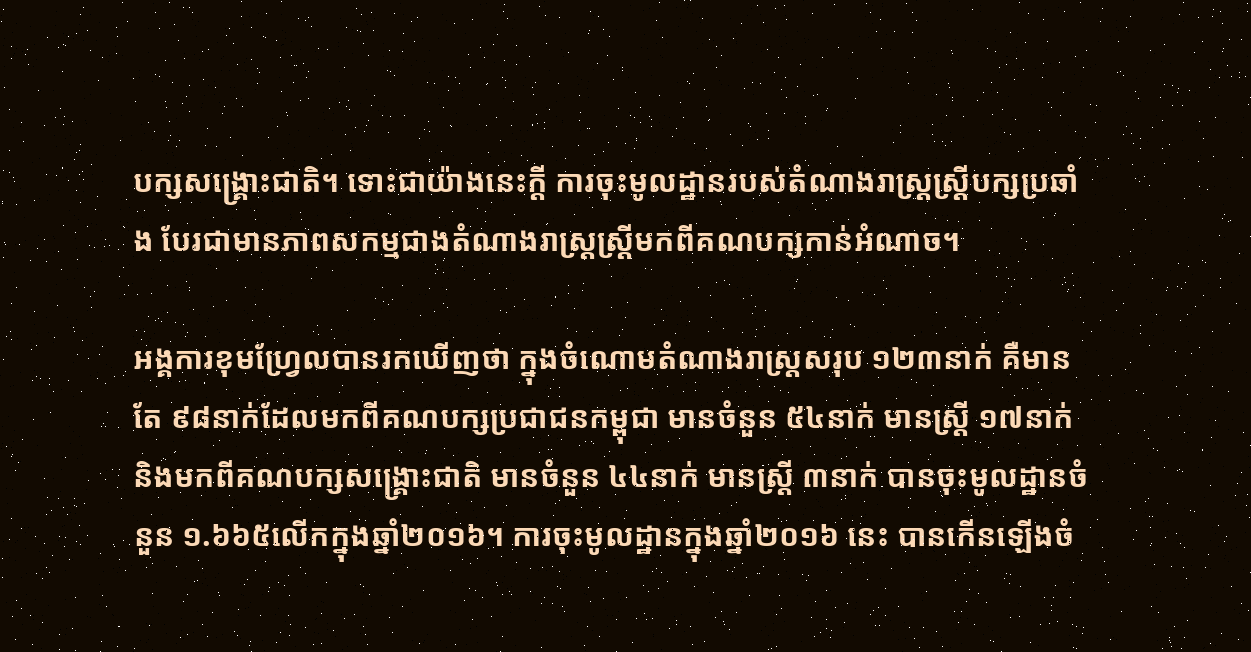បក្សសង្គ្រោះជាតិ។ ទោះជាយ៉ាងនេះក្ដី ការចុះមូលដ្ឋានរបស់តំណាងរាស្ត្រស្ត្រីបក្សប្រឆាំង បែរជាមានភាពសកម្មជាងតំណាងរាស្ត្រស្ត្រីមកពីគណបក្សកាន់អំណាច។

អង្គការខុមហ្វ្រែលបានរកឃើញថា ក្នុងចំណោមតំណាងរាស្ត្រសរុប ១២៣នាក់ គឺមានតែ ៩៨នាក់ដែលមកពីគណបក្សប្រជាជនកម្ពុជា មានចំនួន ៥៤នាក់ មានស្ត្រី ១៧នាក់ និងមកពីគណបក្សសង្គ្រោះជាតិ មានចំនួន ៤៤នាក់ មានស្ត្រី ៣នាក់ បានចុះមូលដ្ឋានចំនួន ១.៦៦៥លើកក្នុងឆ្នាំ២០១៦។ ការចុះមូលដ្ឋានក្នុងឆ្នាំ២០១៦ នេះ បានកើនឡើងចំ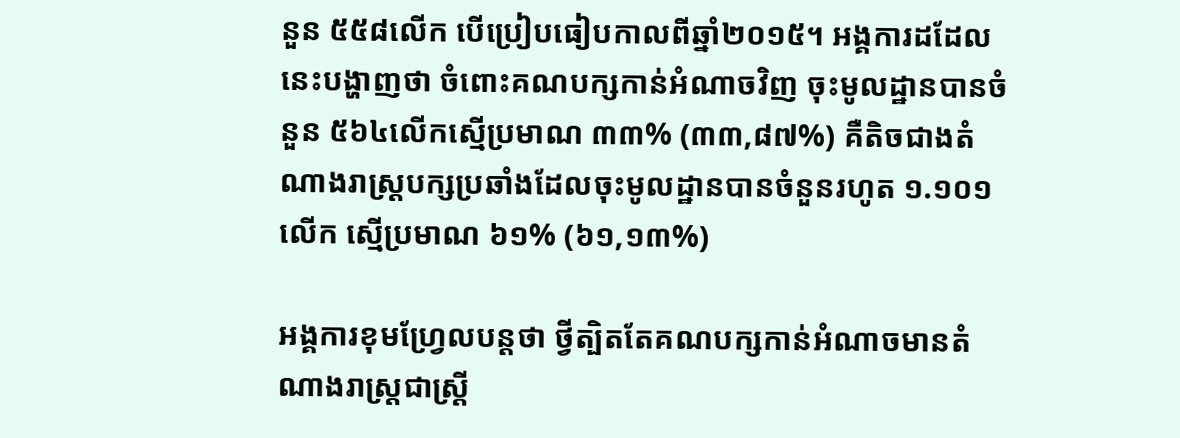នួន ៥៥៨លើក បើប្រៀបធៀបកាលពីឆ្នាំ២០១៥។ អង្គការដដែលនេះបង្ហាញថា ចំពោះគណបក្សកាន់អំណាចវិញ ចុះមូលដ្ឋានបានចំនួន ៥៦៤លើកស្មើប្រមាណ ៣៣% (៣៣,៨៧%) គឺតិចជាងតំណាងរាស្ត្របក្សប្រឆាំងដែលចុះមូលដ្ឋានបានចំនួនរហូត ១.១០១លើក ស្មើប្រមាណ ៦១% (៦១,១៣%)

អង្គការខុមហ្វ្រែលបន្តថា ថ្វីត្បិតតែគណបក្សកាន់អំណាចមានតំណាងរាស្ត្រជាស្ត្រី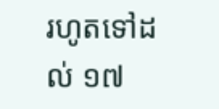រហូតទៅដល់ ១៧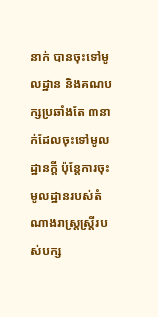នាក់ បានចុះទៅមូលដ្ឋាន និងគណបក្សប្រឆាំងតែ ៣នាក់ដែលចុះទៅមូលដ្ឋានក្ដី ប៉ុន្តែការចុះមូលដ្ឋានរបស់តំណាងរាស្ត្រស្ត្រីរបស់បក្ស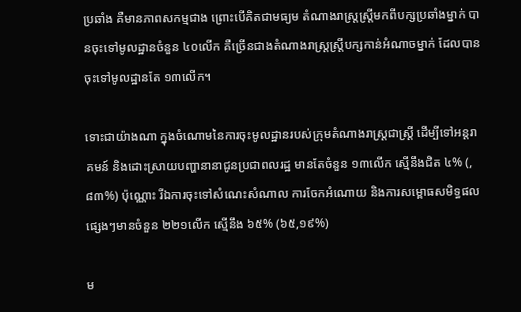ប្រឆាំង គឺមានភាពសកម្មជាង ព្រោះបើគិតជាមធ្យម តំណាងរាស្ត្រស្ត្រីមកពីបក្សប្រឆាំងម្នាក់ បានចុះទៅមូលដ្ឋានចំនួន ៤០លើក គឺច្រើនជាងតំណាងរាស្ត្រស្ត្រីបក្សកាន់អំណាចម្នាក់ ដែលបានចុះទៅមូលដ្ឋានតែ ១៣លើក។

ទោះជាយ៉ាងណា ក្នុងចំណោមនៃការចុះមូលដ្ឋានរបស់ក្រុមតំណាងរាស្ត្រជាស្ត្រី ដើម្បីទៅអន្តរាគមន៍ និងដោះស្រាយបញ្ហានានាជូនប្រជាពលរដ្ឋ មានតែចំនួន ១៣លើក ស្មើនឹងជិត ៤% (,៨៣%) ប៉ុណ្ណោះ រីឯការចុះទៅសំណេះសំណាល ការចែកអំណោយ និងការសម្ពោធសមិទ្ធផលផ្សេងៗមានចំនួន ២២១លើក ស្មើនឹង ៦៥% (៦៥,១៩%)

ម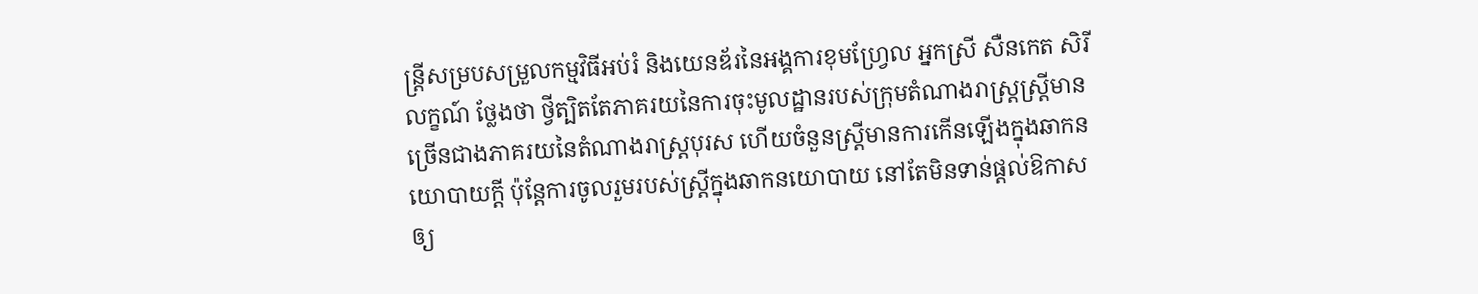ន្ត្រីសម្របសម្រួលកម្មវិធីអប់រំ និងយេនឌ័រនៃអង្គការខុមហ្វ្រែល អ្នកស្រី សឺនកេត សិរីលក្ខណ៍ ថ្លែងថា ថ្វីត្បិតតែភាគរយនៃការចុះមូលដ្ឋានរបស់ក្រុមតំណាងរាស្ត្រស្ត្រីមានច្រើនជាងភាគរយនៃតំណាងរាស្ត្របុរស ហើយចំនួនស្ត្រីមានការកើនឡើងក្នុងឆាកនយោបាយក្ដី ប៉ុន្តែការចូលរួមរបស់ស្ត្រីក្នុងឆាកនយោបាយ នៅតែមិនទាន់ផ្ដល់ឱកាសឲ្យ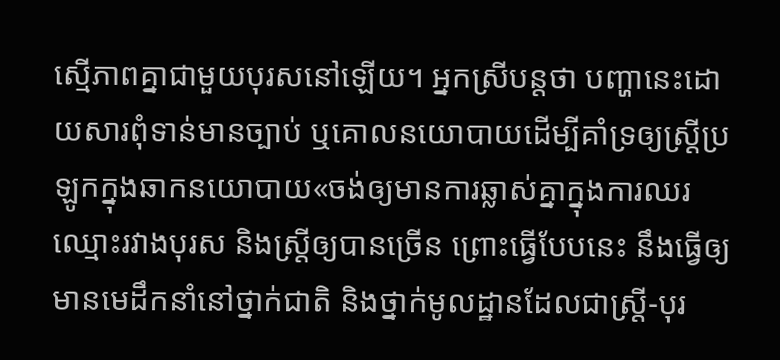ស្មើភាពគ្នាជាមួយបុរសនៅឡើយ។ អ្នកស្រីបន្តថា បញ្ហានេះដោយសារពុំទាន់មានច្បាប់ ឬគោលនយោបាយដើម្បីគាំទ្រឲ្យស្ត្រីប្រឡូកក្នុងឆាកនយោបាយ«ចង់ឲ្យមានការឆ្លាស់គ្នាក្នុងការឈរឈ្មោះរវាងបុរស និងស្ត្រីឲ្យបានច្រើន ព្រោះធ្វើបែបនេះ នឹងធ្វើឲ្យមានមេដឹកនាំនៅថ្នាក់ជាតិ និងថ្នាក់មូលដ្ឋានដែលជាស្ត្រី-បុរ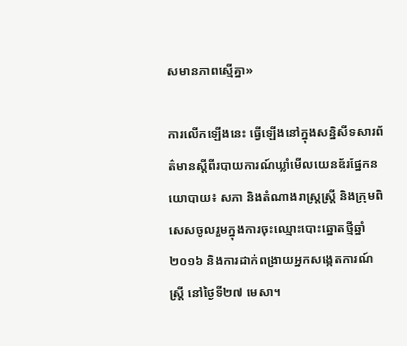សមានភាពស្មើគ្នា»

ការលើកឡើងនេះ ធ្វើឡើងនៅក្នុងសន្និសីទសារព័ត៌មានស្ដីពីរបាយការណ៍ឃ្លាំមើលយេនឌ័រផ្នែកនយោបាយ៖ សភា និងតំណាងរាស្ត្រស្ត្រី និងក្រុមពិសេសចូលរួមក្នុងការចុះឈ្មោះបោះឆ្នោតថ្មីឆ្នាំ២០១៦ និងការដាក់ពង្រាយអ្នកសង្កេតការណ៍ស្ត្រី នៅថ្ងៃទី២៧ មេសា។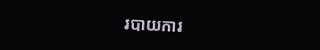របាយការ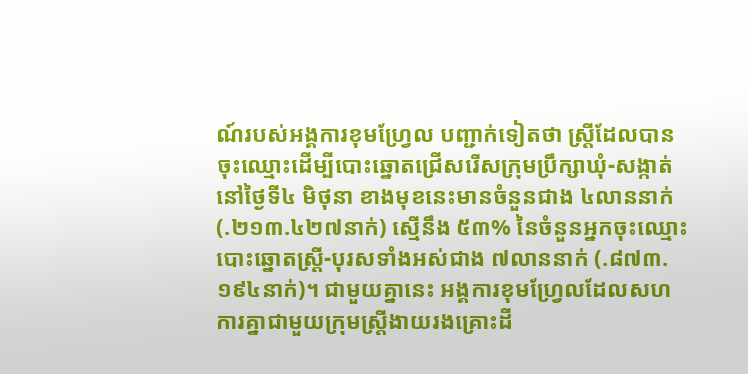ណ៍របស់អង្គការខុមហ្វ្រែល បញ្ជាក់ទៀតថា ស្ត្រីដែលបានចុះឈ្មោះដើម្បីបោះឆ្នោតជ្រើសរើសក្រុមប្រឹក្សាឃុំ-សង្កាត់នៅថ្ងៃទី៤ មិថុនា ខាងមុខនេះមានចំនួនជាង ៤លាននាក់ (.២១៣.៤២៧នាក់) ស្មើនឹង ៥៣% នៃចំនួនអ្នកចុះឈ្មោះបោះឆ្នោតស្ត្រី-បុរសទាំងអស់ជាង ៧លាននាក់ (.៨៧៣.១៩៤នាក់)។ ជាមួយគ្នានេះ អង្គការខុមហ្វ្រែលដែលសហការគ្នាជាមួយក្រុមស្ត្រីងាយរងគ្រោះដី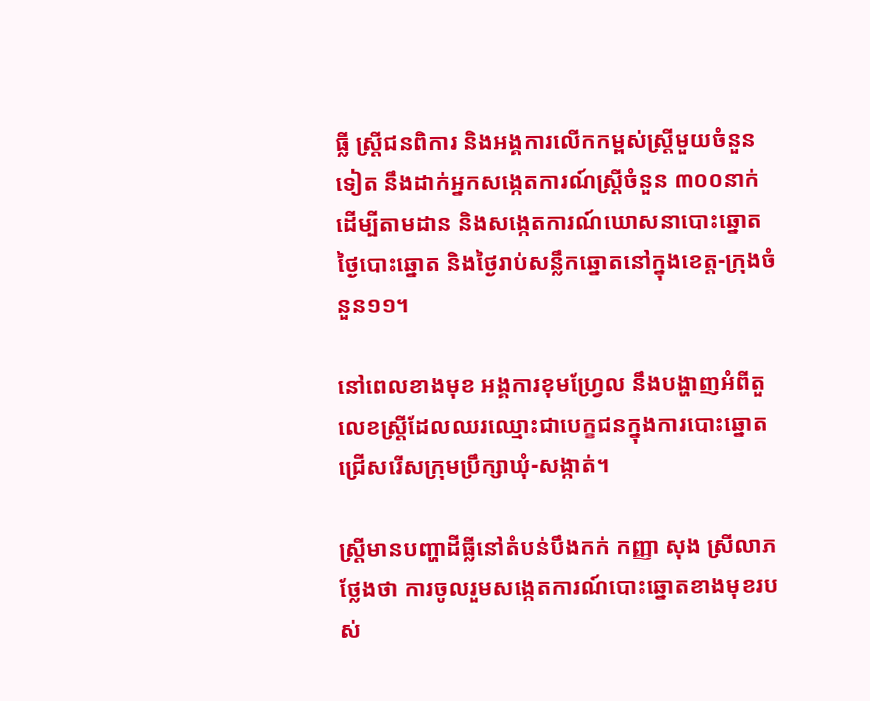ធ្លី ស្ត្រីជនពិការ និងអង្គការលើកកម្ពស់ស្ត្រីមួយចំនួនទៀត នឹងដាក់អ្នកសង្កេតការណ៍ស្ត្រីចំនួន ៣០០នាក់ ដើម្បីតាមដាន និងសង្កេតការណ៍ឃោសនាបោះឆ្នោត ថ្ងៃបោះឆ្នោត និងថ្ងៃរាប់សន្លឹកឆ្នោតនៅក្នុងខេត្ត-ក្រុងចំនួន១១។

នៅពេលខាងមុខ អង្គការខុមហ្វ្រែល នឹងបង្ហាញអំពីតួលេខស្ត្រីដែលឈរឈ្មោះជាបេក្ខជនក្នុងការបោះឆ្នោតជ្រើសរើសក្រុមប្រឹក្សាឃុំ-សង្កាត់។

ស្ត្រីមានបញ្ហាដីធ្លីនៅតំបន់បឹងកក់ កញ្ញា សុង ស្រីលាភ ថ្លែងថា ការចូលរួមសង្កេតការណ៍បោះឆ្នោតខាងមុខរបស់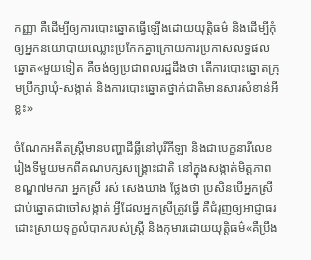កញ្ញា គឺដើម្បីឲ្យការបោះឆ្នោតធ្វើឡើងដោយយុត្តិធម៌ និងដើម្បីកុំឲ្យអ្នកនយោបាយឈ្លោះប្រកែកគ្នាក្រោយការប្រកាសលទ្ធផលឆ្នោត«មួយទៀត គឺចង់ឲ្យប្រជាពលរដ្ឋដឹងថា តើការបោះឆ្នោតក្រុមប្រឹក្សាឃុំ-សង្កាត់ និងការបោះឆ្នោតថ្នាក់ជាតិមានសារសំខាន់អីខ្លះ»

ចំណែកអតីតស្ត្រីមានបញ្ហាដីធ្លីនៅបុរីកីឡា និងជាបេក្ខនារីលេខរៀងទីមួយមកពីគណបក្សសង្គ្រោះជាតិ នៅក្នុងសង្កាត់មិត្តភាព ខណ្ឌ៧មករា អ្នកស្រី រស់ សេងឃាង ថ្លែងថា ប្រសិនបើអ្នកស្រីជាប់ឆ្នោតជាចៅសង្កាត់ អ្វីដែលអ្នកស្រីត្រូវធ្វើ គឺជំរុញឲ្យអាជ្ញាធរដោះស្រាយទុក្ខលំបាករបស់ស្ត្រី និងកុមារដោយយុត្តិធម៌«គឺប្រឹង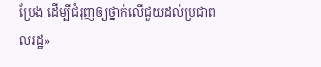ប្រែង ដើម្បីជំរុញឲ្យថ្នាក់លើជួយដល់ប្រជាពលរដ្ឋ»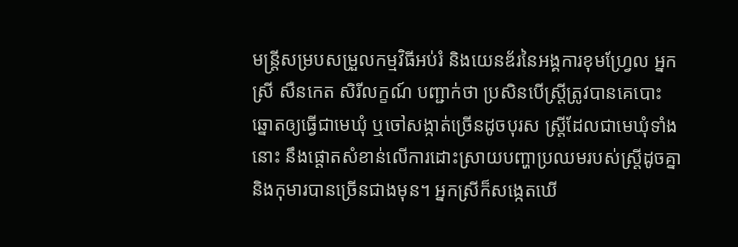មន្ត្រីសម្របសម្រួលកម្មវិធីអប់រំ និងយេនឌ័រនៃអង្គការខុមហ្វ្រែល អ្នកស្រី សឺនកេត សិរីលក្ខណ៍ បញ្ជាក់ថា ប្រសិនបើស្ត្រីត្រូវបានគេបោះឆ្នោតឲ្យធ្វើជាមេឃុំ ឬចៅសង្កាត់ច្រើនដូចបុរស ស្ត្រីដែលជាមេឃុំទាំងនោះ នឹងផ្ដោតសំខាន់លើការដោះស្រាយបញ្ហាប្រឈមរបស់ស្ត្រីដូចគ្នា និងកុមារបានច្រើនជាងមុន។ អ្នកស្រីក៏សង្កេតឃើ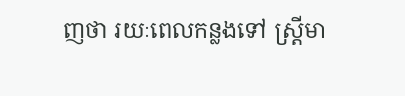ញថា រយៈពេលកន្លងទៅ ស្ត្រីមា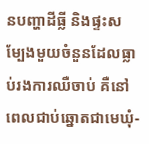នបញ្ហាដីធ្លី និងផ្ទះសម្បែងមួយចំនួនដែលធ្លាប់រងការឈឺចាប់ គឺនៅពេលជាប់ឆ្នោតជាមេឃុំ-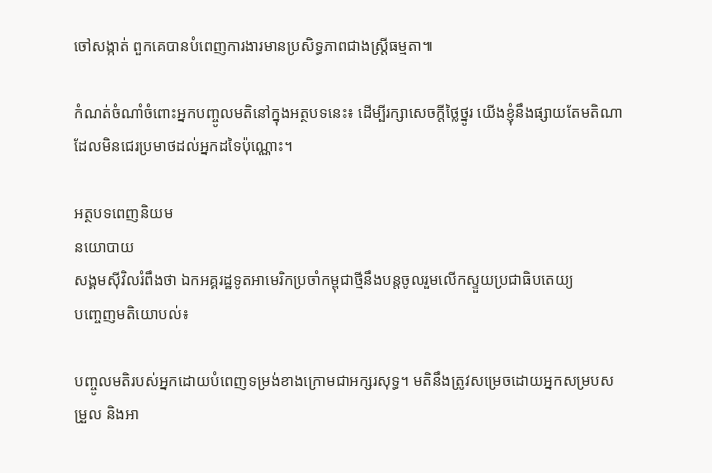ចៅសង្កាត់ ពួកគេបានបំពេញការងារមានប្រសិទ្ធភាពជាងស្ត្រីធម្មតា៕

កំណត់ចំណាំចំពោះអ្នកបញ្ចូលមតិនៅក្នុងអត្ថបទនេះ៖ ដើម្បីរក្សាសេចក្ដីថ្លៃថ្នូរ យើងខ្ញុំនឹងផ្សាយតែមតិណា ដែលមិនជេរប្រមាថដល់អ្នកដទៃប៉ុណ្ណោះ។

អត្ថបទពេញនិយម
នយោបាយ
សង្គមស៊ីវិលរំពឹងថា ឯកអគ្គរដ្ឋទូតអាមេរិកប្រចាំកម្ពុជាថ្មីនឹងបន្តចូលរួមលើកស្ទួយប្រជាធិបតេយ្យ
បញ្ចេញមតិយោបល់៖

បញ្ចូលមតិរបស់អ្នកដោយបំពេញទម្រង់ខាងក្រោមជាអក្សរសុទ្ធ។ មតិនឹងត្រូវសម្រេចដោយអ្នកសម្របសម្រួល និងអា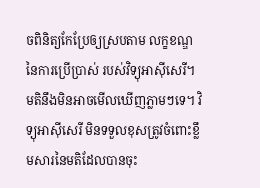ចពិនិត្យកែប្រែឲ្យស្របតាម លក្ខខណ្ឌនៃការប្រើប្រាស់ របស់វិទ្យុអាស៊ីសេរី។ មតិនឹងមិនអាចមើលឃើញភ្លាមៗទេ។ វិទ្យុអាស៊ីសេរី មិនទទួលខុសត្រូវចំពោះខ្លឹមសារនៃមតិដែលបានចុះ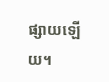ផ្សាយឡើយ។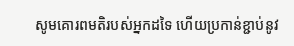សូមគោរពមតិរបស់អ្នកដទៃ ហើយប្រកាន់ខ្ជាប់នូវ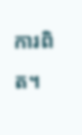ការពិត។